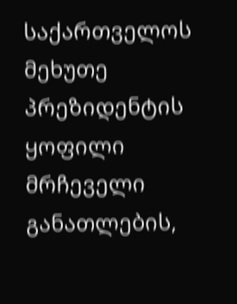საქართველოს მეხუთე პრეზიდენტის ყოფილი მრჩეველი განათლების,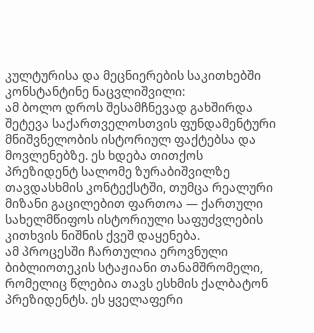კულტურისა და მეცნიერების საკითხებში კონსტანტინე ნაცვლიშვილი:
ამ ბოლო დროს შესამჩნევად გახშირდა შეტევა საქართველოსთვის ფუნდამენტური მნიშვნელობის ისტორიულ ფაქტებსა და მოვლენებზე. ეს ხდება თითქოს პრეზიდენტ სალომე ზურაბიშვილზე თავდასხმის კონტექსტში, თუმცა რეალური მიზანი გაცილებით ფართოა — ქართული სახელმწიფოს ისტორიული საფუძვლების კითხვის ნიშნის ქვეშ დაყენება.
ამ პროცესში ჩართულია ეროვნული ბიბლიოთეკის სტაჟიანი თანამშრომელი, რომელიც წლებია თავს ესხმის ქალბატონ პრეზიდენტს. ეს ყველაფერი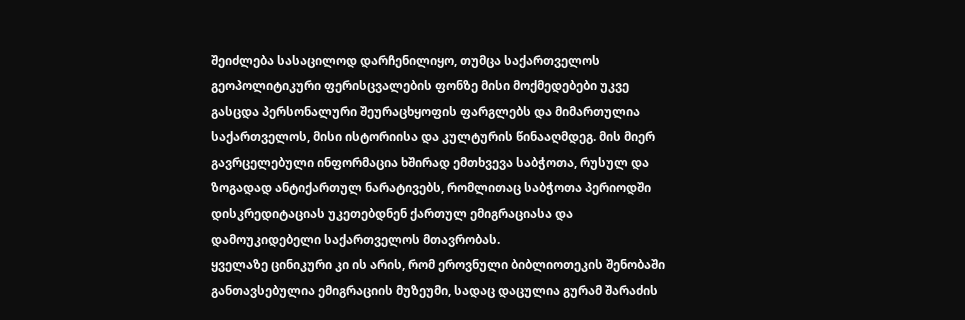შეიძლება სასაცილოდ დარჩენილიყო, თუმცა საქართველოს გეოპოლიტიკური ფერისცვალების ფონზე მისი მოქმედებები უკვე გასცდა პერსონალური შეურაცხყოფის ფარგლებს და მიმართულია საქართველოს, მისი ისტორიისა და კულტურის წინააღმდეგ. მის მიერ გავრცელებული ინფორმაცია ხშირად ემთხვევა საბჭოთა, რუსულ და ზოგადად ანტიქართულ ნარატივებს, რომლითაც საბჭოთა პერიოდში დისკრედიტაციას უკეთებდნენ ქართულ ემიგრაციასა და დამოუკიდებელი საქართველოს მთავრობას.
ყველაზე ცინიკური კი ის არის, რომ ეროვნული ბიბლიოთეკის შენობაში განთავსებულია ემიგრაციის მუზეუმი, სადაც დაცულია გურამ შარაძის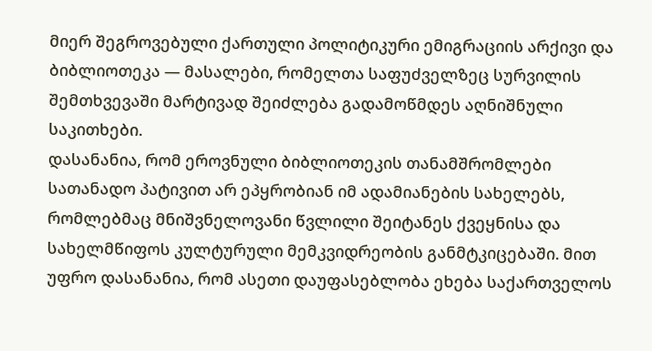მიერ შეგროვებული ქართული პოლიტიკური ემიგრაციის არქივი და ბიბლიოთეკა — მასალები, რომელთა საფუძველზეც სურვილის შემთხვევაში მარტივად შეიძლება გადამოწმდეს აღნიშნული საკითხები.
დასანანია, რომ ეროვნული ბიბლიოთეკის თანამშრომლები სათანადო პატივით არ ეპყრობიან იმ ადამიანების სახელებს, რომლებმაც მნიშვნელოვანი წვლილი შეიტანეს ქვეყნისა და სახელმწიფოს კულტურული მემკვიდრეობის განმტკიცებაში. მით უფრო დასანანია, რომ ასეთი დაუფასებლობა ეხება საქართველოს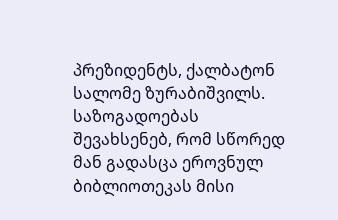პრეზიდენტს, ქალბატონ სალომე ზურაბიშვილს. საზოგადოებას შევახსენებ, რომ სწორედ მან გადასცა ეროვნულ ბიბლიოთეკას მისი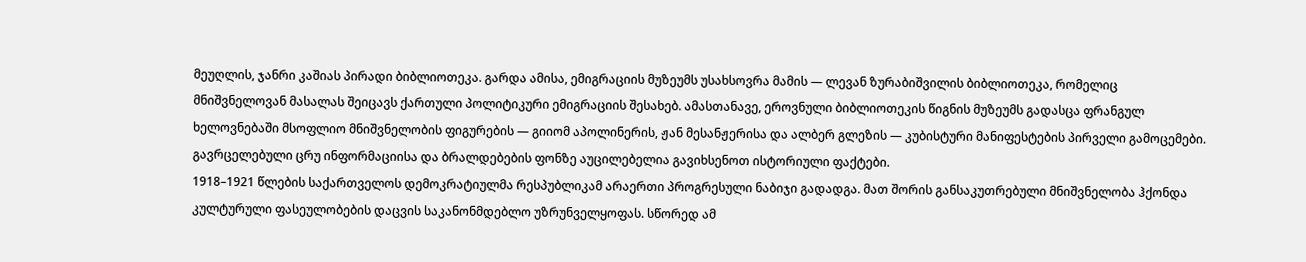მეუღლის, ჯანრი კაშიას პირადი ბიბლიოთეკა. გარდა ამისა, ემიგრაციის მუზეუმს უსახსოვრა მამის — ლევან ზურაბიშვილის ბიბლიოთეკა, რომელიც მნიშვნელოვან მასალას შეიცავს ქართული პოლიტიკური ემიგრაციის შესახებ. ამასთანავე, ეროვნული ბიბლიოთეკის წიგნის მუზეუმს გადასცა ფრანგულ ხელოვნებაში მსოფლიო მნიშვნელობის ფიგურების — გიიომ აპოლინერის, ჟან მესანჟერისა და ალბერ გლეზის — კუბისტური მანიფესტების პირველი გამოცემები.
გავრცელებული ცრუ ინფორმაციისა და ბრალდებების ფონზე აუცილებელია გავიხსენოთ ისტორიული ფაქტები.
1918–1921 წლების საქართველოს დემოკრატიულმა რესპუბლიკამ არაერთი პროგრესული ნაბიჯი გადადგა. მათ შორის განსაკუთრებული მნიშვნელობა ჰქონდა კულტურული ფასეულობების დაცვის საკანონმდებლო უზრუნველყოფას. სწორედ ამ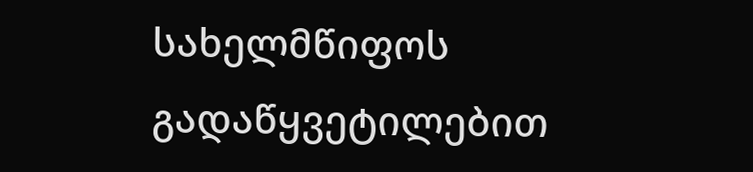სახელმწიფოს გადაწყვეტილებით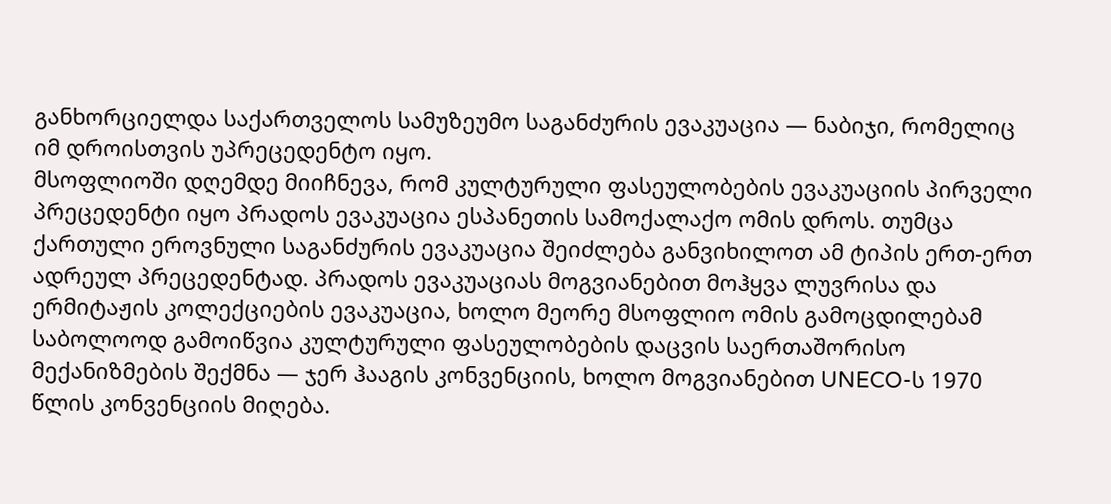განხორციელდა საქართველოს სამუზეუმო საგანძურის ევაკუაცია — ნაბიჯი, რომელიც იმ დროისთვის უპრეცედენტო იყო.
მსოფლიოში დღემდე მიიჩნევა, რომ კულტურული ფასეულობების ევაკუაციის პირველი პრეცედენტი იყო პრადოს ევაკუაცია ესპანეთის სამოქალაქო ომის დროს. თუმცა ქართული ეროვნული საგანძურის ევაკუაცია შეიძლება განვიხილოთ ამ ტიპის ერთ-ერთ ადრეულ პრეცედენტად. პრადოს ევაკუაციას მოგვიანებით მოჰყვა ლუვრისა და ერმიტაჟის კოლექციების ევაკუაცია, ხოლო მეორე მსოფლიო ომის გამოცდილებამ საბოლოოდ გამოიწვია კულტურული ფასეულობების დაცვის საერთაშორისო მექანიზმების შექმნა — ჯერ ჰააგის კონვენციის, ხოლო მოგვიანებით UNECO-ს 1970 წლის კონვენციის მიღება.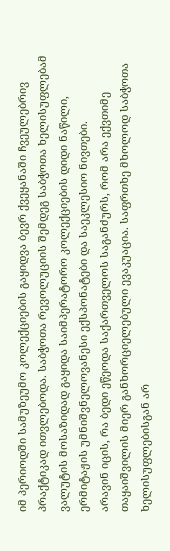იმ პერიოდში სამუზეუმო კოლექციების გაყიდვა ბევრ ქვეყანაში ჩვეულებრივ პრაქტიკად ითვლებოდა. საბჭოთა რევოლუციის შემდეგ საბჭოთა ხელისუფლებამ ვალუტის მოსაზიდად გაყიდა საიმპერატორო კოლექციების დიდი ნაწილი, ერმიტაჟის უმნიშვნელოვანესი ექსპონატები და საეკლესიო ნივთები.
არავინ იცის, რა ბედი ეწეოდა საქართველოს საგანძურს, რომ არა ექვთიმე თაყაიშვილის მიერ განხორციელებული ევაკუაცია. საფრთხე მხოლოდ საბჭოთა ხელისუფლებისგან არ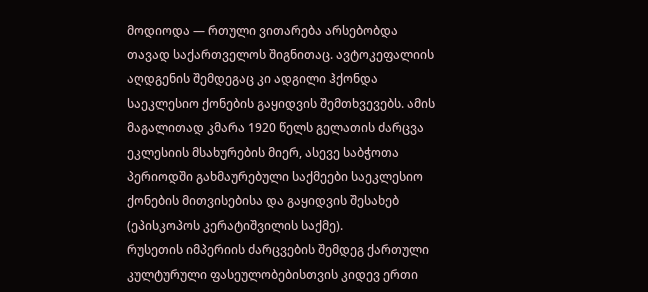მოდიოდა — რთული ვითარება არსებობდა თავად საქართველოს შიგნითაც. ავტოკეფალიის აღდგენის შემდეგაც კი ადგილი ჰქონდა საეკლესიო ქონების გაყიდვის შემთხვევებს. ამის მაგალითად კმარა 1920 წელს გელათის ძარცვა ეკლესიის მსახურების მიერ, ასევე საბჭოთა პერიოდში გახმაურებული საქმეები საეკლესიო ქონების მითვისებისა და გაყიდვის შესახებ (ეპისკოპოს კერატიშვილის საქმე).
რუსეთის იმპერიის ძარცვების შემდეგ ქართული კულტურული ფასეულობებისთვის კიდევ ერთი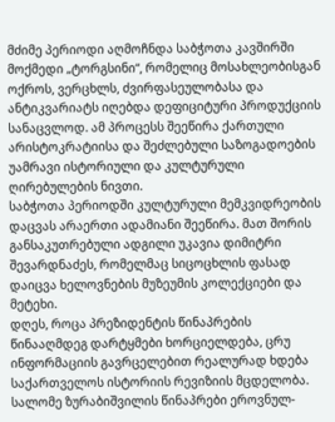მძიმე პერიოდი აღმოჩნდა საბჭოთა კავშირში მოქმედი „ტორგსინი“, რომელიც მოსახლეობისგან ოქროს, ვერცხლს, ძვირფასეულობასა და ანტიკვარიატს იღებდა დეფიციტური პროდუქციის სანაცვლოდ. ამ პროცესს შეეწირა ქართული არისტოკრატიისა და შეძლებული საზოგადოების უამრავი ისტორიული და კულტურული ღირებულების ნივთი.
საბჭოთა პერიოდში კულტურული მემკვიდრეობის დაცვას არაერთი ადამიანი შეეწირა. მათ შორის განსაკუთრებული ადგილი უკავია დიმიტრი შევარდნაძეს, რომელმაც სიცოცხლის ფასად დაიცვა ხელოვნების მუზეუმის კოლექციები და მეტეხი.
დღეს, როცა პრეზიდენტის წინაპრების წინააღმდეგ დარტყმები ხორციელდება, ცრუ ინფორმაციის გავრცელებით რეალურად ხდება საქართველოს ისტორიის რევიზიის მცდელობა.
სალომე ზურაბიშვილის წინაპრები ეროვნულ-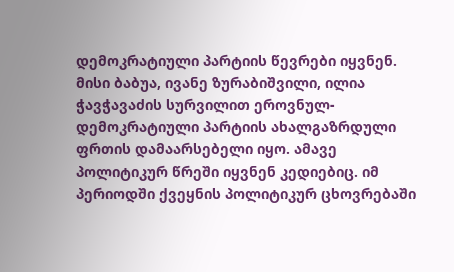დემოკრატიული პარტიის წევრები იყვნენ. მისი ბაბუა, ივანე ზურაბიშვილი, ილია ჭავჭავაძის სურვილით ეროვნულ-დემოკრატიული პარტიის ახალგაზრდული ფრთის დამაარსებელი იყო. ამავე პოლიტიკურ წრეში იყვნენ კედიებიც. იმ პერიოდში ქვეყნის პოლიტიკურ ცხოვრებაში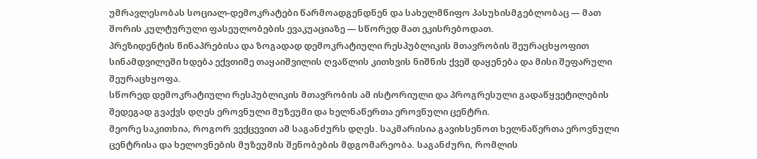უმრავლესობას სოციალ-დემოკრატები წარმოადგენდნენ და სახელმწიფო პასუხისმგებლობაც — მათ შორის კულტურული ფასეულობების ევაკუაციაზე — სწორედ მათ ეკისრებოდათ.
პრეზიდენტის წინაპრებისა და ზოგადად დემოკრატიული რესპუბლიკის მთავრობის შეურაცხყოფით სინამდვილეში ხდება ექვთიმე თაყაიშვილის ღვაწლის კითხვის ნიშნის ქვეშ დაყენება და მისი შეფარული შეურაცხყოფა.
სწორედ დემოკრატიული რესპუბლიკის მთავრობის ამ ისტორიული და პროგრესული გადაწყვეტილების შედეგად გვაქვს დღეს ეროვნული მუზეუმი და ხელნაწერთა ეროვნული ცენტრი.
მეორე საკითხია, როგორ ვექცევით ამ საგანძურს დღეს. საკმარისია გავიხსენოთ ხელნაწერთა ეროვნული ცენტრისა და ხელოვნების მუზეუმის შენობების მდგომარეობა. საგანძური, რომლის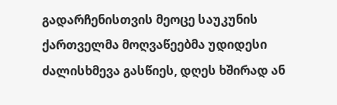გადარჩენისთვის მეოცე საუკუნის ქართველმა მოღვაწეებმა უდიდესი ძალისხმევა გასწიეს, დღეს ხშირად ან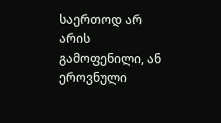საერთოდ არ არის გამოფენილი, ან ეროვნული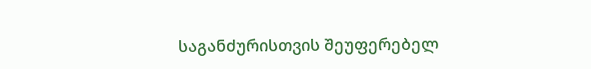საგანძურისთვის შეუფერებელ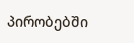პირობებში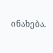ინახება.